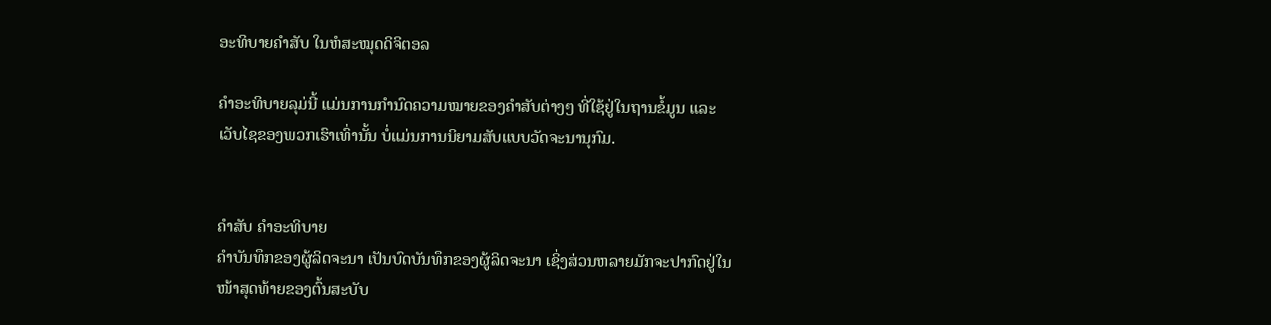ອະທິບາຍຄຳສັບ ໃນຫໍສະໝຸດດິຈິຕອລ

ຄຳອະທິບາຍລຸມ່ນີ້ ແມ່ນການກຳນົດຄວາມໝາຍຂອງຄຳສັບຕ່າງໆ ທີ່ໃຊ້ຢູ່ໃນຖານຂໍ້ມູນ ແລະ ເວັບໄຊຂອງພວກເຮົາເທົ່ານັ້ນ ບໍ່ແມ່ນການນິຍາມສັບແບບວັດຈະນານຸກົມ.


ຄຳສັບ ຄຳອະທິບາຍ
ຄຳບັນທຶກຂອງຜູ້ລິດຈະນາ ເປັນບົດບັນທຶກຂອງຜູ້ລິດຈະນາ ເຊິ່ງສ່ວນຫລາຍມັກຈະປາກົດຢູ່ໃນໜ້າສຸດທ້າຍຂອງຕົ້ນສະບັບ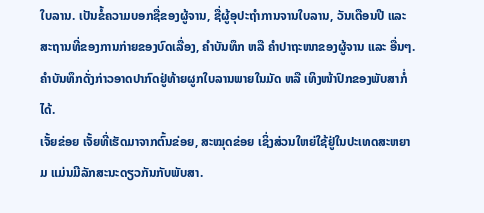ໃບລານ. ເປັນຂໍ້ຄວາມບອກຊື່ຂອງຜູ້ຈານ, ຊື່ຜູ້ອຸປະຖຳການຈານໃບລານ, ວັນເດືອນປີ ແລະ ສະຖານທີ່ຂອງການກ່າຍຂອງບົດເລື່ອງ, ຄຳບັນທຶກ ຫລື ຄຳປາຖະໜາຂອງຜູ້ຈານ ແລະ ອື່ນໆ. ຄຳບັນທຶກດັ່ງກ່າວອາດປາກົດຢູ່ທ້າຍຜູກໃບລານພາຍໃນມັດ ຫລື ເທິງໜ້າປົກຂອງພັບສາກໍ່ໄດ້.
ເຈັ້ຍຂ່ອຍ ເຈັ້ຍທີ່ເຮັດມາຈາກຕົ້ນຂ່ອຍ, ສະໝຸດຂ່ອຍ ເຊິ່ງສ່ວນໃຫຍ່ໃຊ້ຢູ່ໃນປະເທດສະຫຍາມ ແມ່ນມີລັກສະນະດຽວກັນກັບພັບສາ.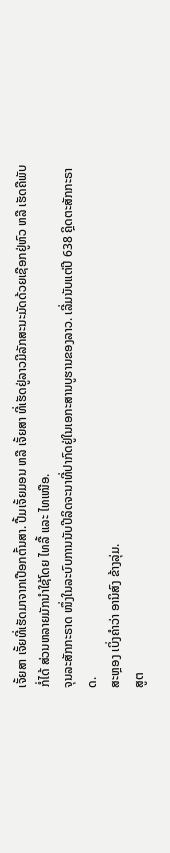ເຈັ້ຍສາ ເຈັ້ຍທີ່ເຮັດມາຈາກເປືອກຕົ້ນສາ. ປື້ມເຈັ້ຍມອນ ຫລື ເຈັ້ຍສາ ທີ່ເຮັດຢູ່ລາວມີລັກສະນະມັດດ້ວຍເຊືອກຢູ່ຫົວ ຫລື ເຮັດຄືພັບກໍ່ໄດ້ ສ່ວນຫລາຍມັກນຳໃຊ້ໂດຍ ໄທລື້ ແລະ ໄທເໜືອ.
ຈຸນລະສັກກະຣາດ ໜຶ່ງໃນລະບົບການນັບປີລິດຈະນາທີ່ປາກົດຢູ່ໃນເອກະສານບູຮານຂອງລາວ. ເລີ່ມນັບແຕ່ປີ 638 ຄຼິດຕະສັກກະຣາດ.
ສະຫຼອງ ເບິ່ງຄຳວ່າ ອານິສົງ ຂ້າງລຸ່ມ.
ສູຕ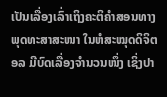ເປັນເລື່ອງເລົ່າເຖິງຄະຕິຄຳສອນທາງພຸດທະສາສະໜາ ໃນຫໍສະໝຸດດິຈິຕອລ ມີບົດເລື່ອງຈຳນວນໜຶ່ງ ເຊິ່ງປາ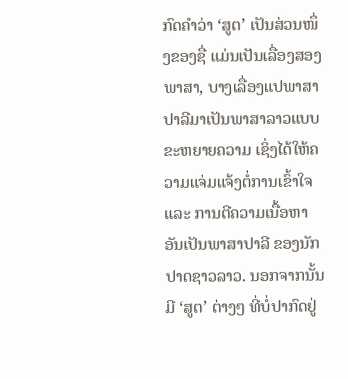ກົດຄຳວ່າ ‘ສູຕ’ ເປັນສ່ວນໜຶ່ງຂອງຊື່ ແມ່ນເປັນເລື່ອງສອງພາສາ, ບາງເລື່ອງແປພາສາປາລີມາເປັນພາສາລາວແບບຂະຫຍາຍຄວາມ ເຊິ່ງໄດ້ໃຫ້ຄວາມແຈ່ມແຈ້ງຕໍ່ການເຂົ້າໃຈ ແລະ ການຕີຄວາມເນື້ອຫາອັນເປັນພາສາປາລີ ຂອງນັກປາດຊາວລາວ. ນອກຈາກນັ້ນມີ ‘ສູຕ’ ຕ່າງໆ ທີ່ບໍ່ປາກົດຢູ່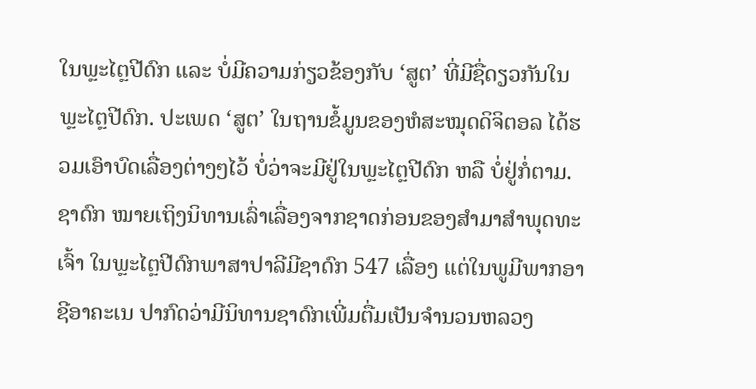ໃນພຼະໄຕຼປີດົກ ແລະ ບໍ່ມີຄວາມກ່ຽວຂ້ອງກັບ ‘ສູຕ’ ທີ່ມີຊື່ດຽວກັນໃນພຼະໄຕຼປີດົກ. ປະເພດ ‘ສູຕ’ ໃນຖານຂໍ້ມູນຂອງຫໍສະໝຸດດິຈິຕອລ ໄດ້ຮວມເອົາບົດເລື່ອງຕ່າງໆໄວ້ ບໍ່ວ່າຈະມີຢູ່ໃນພຼະໄຕຼປີດົກ ຫລື ບໍ່ຢູ່ກໍ່ຕາມ.
ຊາດົກ ໝາຍເຖິງນິທານເລົ່າເລື່ອງຈາກຊາດກ່ອນຂອງສຳມາສຳພຸດທະເຈົ້າ ໃນພຼະໄຕຼປີດົກພາສາປາລີມີຊາດົກ 547 ເລື່ອງ ແຕ່ໃນພູມີພາກອາຊີອາຄະເນ ປາກົດວ່າມີນິທານຊາດົກເພີ່ມຕື່ມເປັນຈຳນວນຫລວງ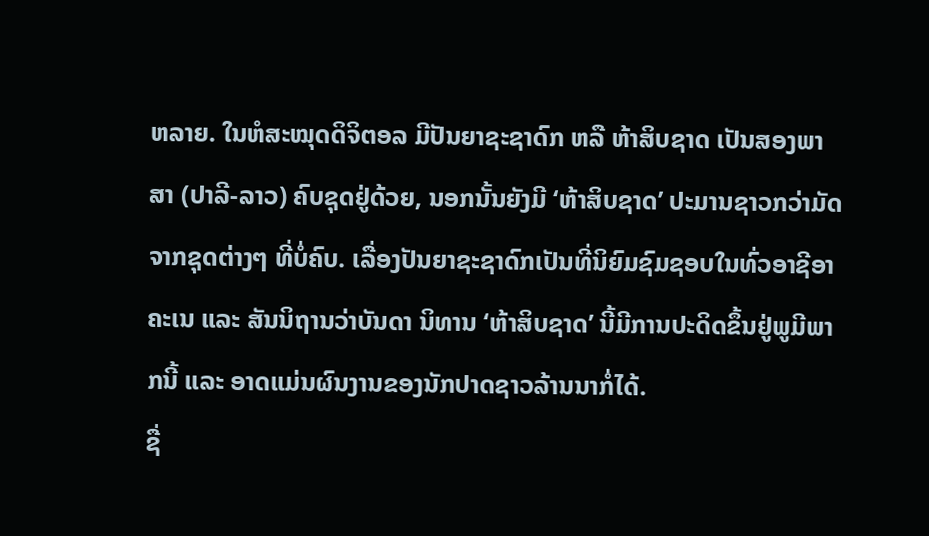ຫລາຍ. ໃນຫໍສະໝຸດດິຈິຕອລ ມີປັນຍາຊະຊາດົກ ຫລື ຫ້າສິບຊາດ ເປັນສອງພາສາ (ປາລີ-ລາວ) ຄົບຊຸດຢູ່ດ້ວຍ, ນອກນັ້ນຍັງມີ ‘ຫ້າສິບຊາດ’ ປະມານຊາວກວ່າມັດຈາກຊຸດຕ່າງໆ ທີ່ບໍ່ຄົບ. ເລື່ອງປັນຍາຊະຊາດົກເປັນທີ່ນິຍົມຊົມຊອບໃນທົ່ວອາຊີອາຄະເນ ແລະ ສັນນິຖານວ່າບັນດາ ນິທານ ‘ຫ້າສິບຊາດ’ ນີ້ມີການປະດິດຂຶ້ນຢູ່ພູມີພາກນີ້ ແລະ ອາດແມ່ນຜົນງານຂອງນັກປາດຊາວລ້ານນາກໍ່ໄດ້.
ຊື່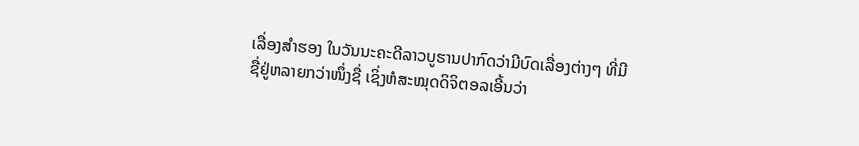ເລື່ອງສຳຮອງ ໃນວັນນະຄະດີລາວບູຮານປາກົດວ່າມີບົດເລື່ອງຕ່າງໆ ທີ່ມີຊື່ຢູ່ຫລາຍກວ່າໜຶ່ງຊື່ ເຊິ່ງຫໍສະໝຸດດິຈິຕອລເອີ້ນວ່າ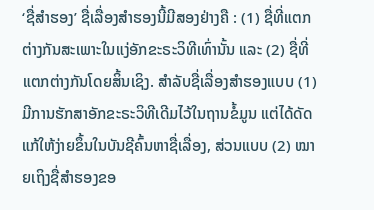‘ຊື່ສຳຮອງ’ ຊື່ເລື່ອງສຳຮອງນີ້ມີສອງຢ່າງຄື : (1) ຊື່ທີ່ແຕກຕ່າງກັນສະເພາະໃນແງ່ອັກຂະຣະວິທີເທົ່ານັ້ນ ແລະ (2) ຊື່ທີ່ແຕກຕ່າງກັນໂດຍສິ້ນເຊິງ. ສຳລັບຊື່ເລື່ອງສຳຮອງແບບ (1) ມີການຮັກສາອັກຂະຣະວິທີເດີມໄວ້ໃນຖານຂໍ້ມູນ ແຕ່ໄດ້ດັດແກ້ໃຫ້ງ່າຍຂຶ້ນໃນບັນຊີຄົ້ນຫາຊື່ເລື່ອງ, ສ່ວນແບບ (2) ໝາຍເຖິງຊື່ສຳຮອງຂອ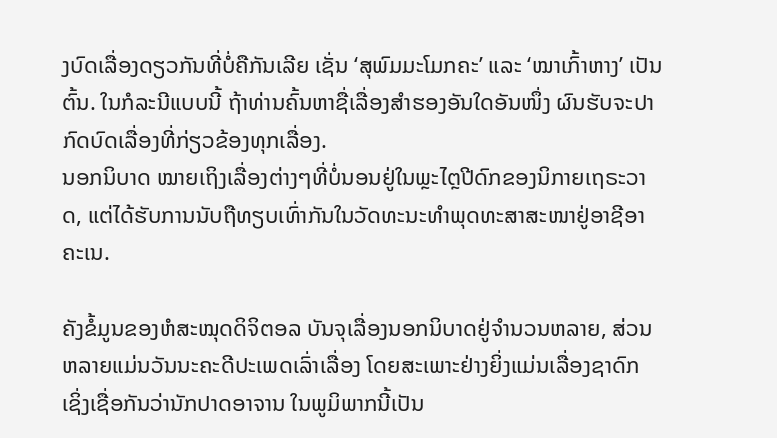ງບົດເລື່ອງດຽວກັນທີ່ບໍ່ຄືກັນເລີຍ ເຊັ່ນ ‘ສຸພົມມະໂມກຄະ’ ແລະ ‘ໝາເກົ້າຫາງ’ ເປັນຕົ້ນ. ໃນກໍລະນີແບບນີ້ ຖ້າທ່ານຄົ້ນຫາຊື່ເລື່ອງສຳຮອງອັນໃດອັນໜຶ່ງ ຜົນຮັບຈະປາກົດບົດເລື່ອງທີ່ກ່ຽວຂ້ອງທຸກເລື່ອງ.
ນອກນິບາດ ໝາຍເຖິງເລື່ອງຕ່າງໆທີ່ບໍ່ນອນຢູ່ໃນພຼະໄຕຼປີດົກຂອງນິກາຍເຖຣະວາດ, ແຕ່ໄດ້ຮັບການນັບຖືທຽບເທົ່າກັນໃນວັດທະນະທຳພຸດທະສາສະໜາຢູ່ອາຊີອາຄະເນ.

ຄັງຂໍ້ມູນຂອງຫໍສະໝຸດດິຈິຕອລ ບັນຈຸເລື່ອງນອກນິບາດຢູ່ຈຳນວນຫລາຍ, ສ່ວນຫລາຍແມ່ນວັນນະຄະດີປະເພດເລົ່າເລື່ອງ ໂດຍສະເພາະຢ່າງຍິ່ງແມ່ນເລື່ອງຊາດົກ ເຊິ່ງເຊື່ອກັນວ່ານັກປາດອາຈານ ໃນພູມິພາກນີ້ເປັນ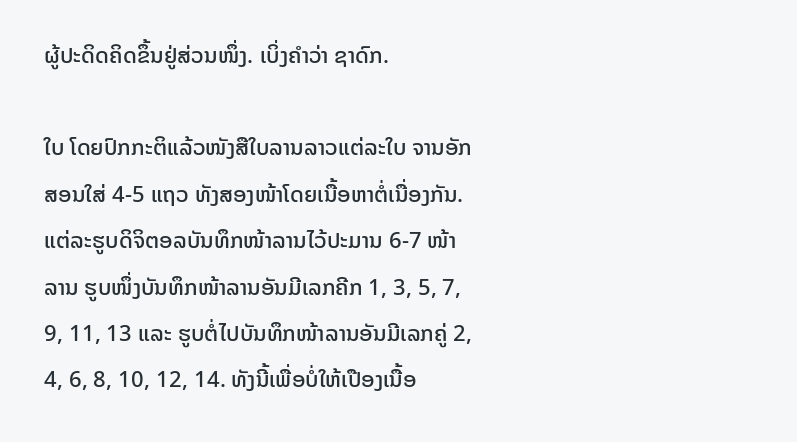ຜູ້ປະດິດຄິດຂຶ້ນຢູ່ສ່ວນໜຶ່ງ. ເບິ່ງຄຳວ່າ ຊາດົກ.

ໃບ ໂດຍປົກກະຕິແລ້ວໜັງສືໃບລານລາວແຕ່ລະໃບ ຈານອັກສອນໃສ່ 4-5 ແຖວ ທັງສອງໜ້າໂດຍເນື້ອຫາຕໍ່ເນື່ອງກັນ.  ແຕ່ລະຮູບດິຈິຕອລບັນທຶກໜ້າລານໄວ້ປະມານ 6-7 ໜ້າລານ ຮູບໜຶ່ງບັນທຶກໜ້າລານອັນມີເລກຄີກ 1, 3, 5, 7, 9, 11, 13 ແລະ ຮູບຕໍ່ໄປບັນທຶກໜ້າລານອັນມີເລກຄູ່ 2, 4, 6, 8, 10, 12, 14. ທັງນີ້ເພື່ອບໍ່ໃຫ້ເປືອງເນື້ອ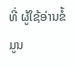ທີ່ ຜູ້ໃຊ້ອ່ານຂໍ້ມູນ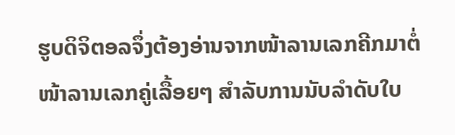ຮູບດິຈິຕອລຈຶ່ງຕ້ອງອ່ານຈາກໜ້າລານເລກຄີກມາຕໍ່ໜ້າລານເລກຄູ່ເລື້ອຍໆ ສຳລັບການນັບລຳດັບໃບ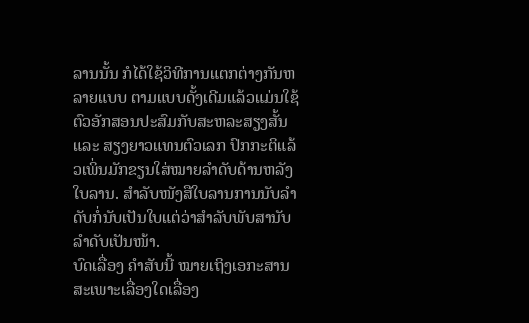ລານນັ້ນ ກໍໄດ້ໃຊ້ວິທີການແຕກຕ່າງກັນຫລາຍແບບ ຕາມແບບດັ້ງເດີມແລ້ວແມ່ນໃຊ້ຕົວອັກສອນປະສົມກັບສະຫລະສຽງສັ້ນ ແລະ ສຽງຍາວແທນຕົວເລກ ປົກກະຕິແລ້ວເພິ່ນມັກຂຽນໃສ່ໝາຍລຳດັບດ້ານຫລັງໃບລານ. ສຳລັບໜັງສືໃບລານການນັບລຳດັບກໍ່ນັບເປັນໃບແຕ່ວ່າສຳລັບພັບສານັບລຳດັບເປັນໜ້າ.
ບົດເລື່ອງ ຄຳສັບນີ້ ໝາຍເຖິງເອກະສານສະເພາະເລື່ອງໃດເລື່ອງ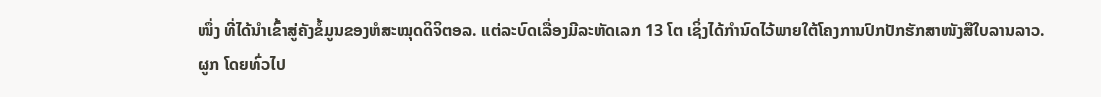ໜຶ່ງ ທີ່ໄດ້ນຳເຂົ້າສູ່ຄັງຂໍ້ມູນຂອງຫໍສະໝຸດດິຈິຕອລ. ແຕ່ລະບົດເລື່ອງມີລະຫັດເລກ 13 ໂຕ ເຊິ່ງໄດ້ກຳນົດໄວ້ພາຍໃຕ້ໂຄງການປົກປັກຮັກສາໜັງສືໃບລານລາວ.
ຜູກ ໂດຍທົ່ວໄປ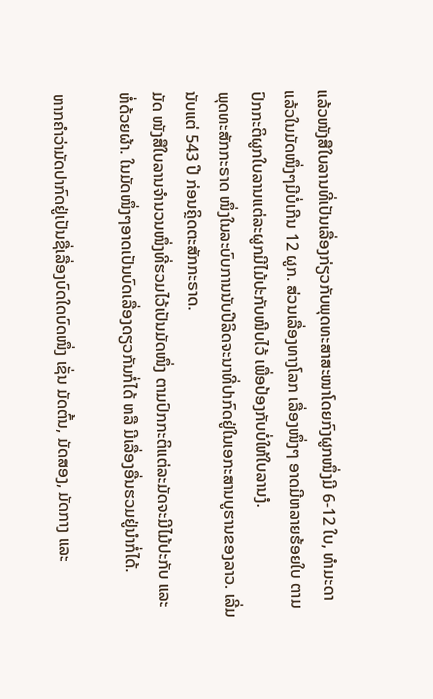ແລ້ວໜັງສືໃບລານທີ່ເປັນເລື່ອງກ່ຽວກັບພຸດທະສາສະໜາໂດຍກົງຜູກໜຶ່ງມີ 6-12 ໃບ, ທຳມະດາແລ້ວໃນມັດໜຶ່ງໆມີບໍ່ເກີນ 12 ຜູກ. ສ່ວນເລື່ອງທາງໂລກ ເລື່ອງໜຶ່ງໆ ອາດມີຫລາຍຮ້ອຍໃບ ຕາມປົກກະຕິຜູກໃບລານແຕ່ລະຜູກມີໄມ້ປະກັບໜີບໄວ້ ເພື່ອປ້ອງກັບບໍ່ໃຫ້ໃບລານງໍ.
ພຸດທະສັກກະຣາດ ໜຶ່ງໃນລະບົບການນັບປີລິດຈະນາທີ່ປາກົດຢູ່ໃນເອກະສານບູຮານຂອງລາວ. ເລີ່ມນັບແຕ່ 543 ປີ ກ່ອນຄຼິດຕະສັກກະຣາດ.
ມັດ ໜັງສືໃບລານຈຳນວນໜຶ່ງທີ່ຮວມໄວ້ເປັນມັດໜຶ່ງ ຕາມປົກກະຕິແຕ່ລະມັດຈະມີໄມ້ປະກັບ ແລະ ຫໍ່ດ້ວຍຜ້າ. ໃນມັດໜຶ່ງໆອາດເປັນບົດເລື່ອງດຽວກັນກໍ່ໄດ້ ຫລື ມີເລື່ອງອື່ນຮວມຢູ່ນຳກໍ່ໄດ້.

ຫາກຄຳວ່າມັດປາກົດຢູ່ເປັນຊື່ເລື່ອງບົດໃດບົດໜຶ່ງ ເຊັ່ນ ມັດຕົ້ນ, ມັດສອງ, ມັດກາງ ແລະ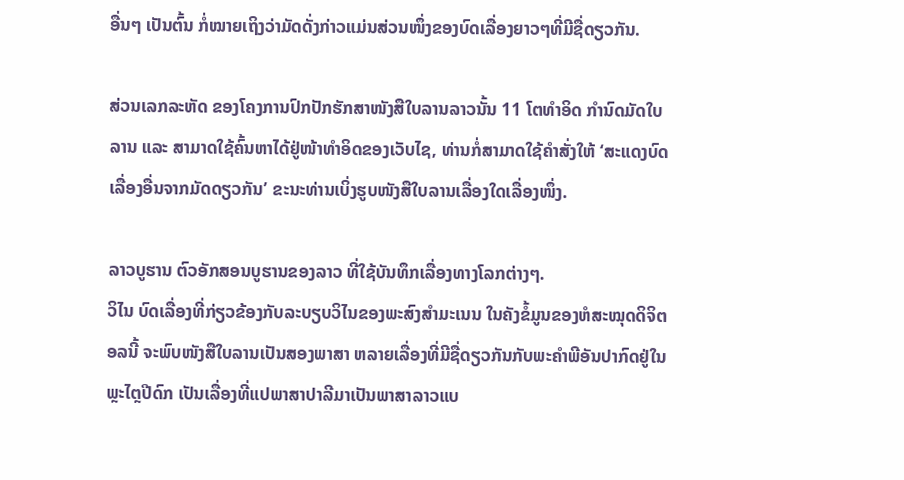ອື່ນໆ ເປັນຕົ້ນ ກໍ່ໝາຍເຖິງວ່າມັດດັ່ງກ່າວແມ່ນສ່ວນໜຶ່ງຂອງບົດເລື່ອງຍາວໆທີ່ມີຊື່ດຽວກັນ.

ສ່ວນເລກລະຫັດ ຂອງໂຄງການປົກປັກຮັກສາໜັງສືໃບລານລາວນັ້ນ 11 ໂຕທຳອິດ ກຳນົດມັດໃບລານ ແລະ ສາມາດໃຊ້ຄົ້ນຫາໄດ້ຢູ່ໜ້າທຳອິດຂອງເວັບໄຊ, ທ່ານກໍ່ສາມາດໃຊ້ຄຳສັ່ງໃຫ້ ‘ສະແດງບົດເລື່ອງອື່ນຈາກມັດດຽວກັນ’ ຂະນະທ່ານເບິ່ງຮູບໜັງສືໃບລານເລື່ອງໃດເລື່ອງໜຶ່ງ.

ລາວບູຮານ ຕົວອັກສອນບູຮານຂອງລາວ ທີ່ໃຊ້ບັນທຶກເລື່ອງທາງໂລກຕ່າງໆ.
ວິໄນ ບົດເລື່ອງທີ່ກ່ຽວຂ້ອງກັບລະບຽບວິໄນຂອງພະສົງສຳມະເນນ ໃນຄັງຂໍ້ມູນຂອງຫໍສະໝຸດດິຈິຕອລນີ້ ຈະພົບໜັງສືໃບລານເປັນສອງພາສາ ຫລາຍເລື່ອງທີ່ມີຊື່ດຽວກັນກັບພະຄຳພີອັນປາກົດຢູ່ໃນພຼະໄຕຼປີດົກ ເປັນເລື່ອງທີ່ແປພາສາປາລີມາເປັນພາສາລາວແບ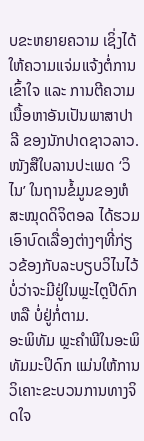ບຂະຫຍາຍຄວາມ ເຊິ່ງໄດ້ໃຫ້ຄວາມແຈ່ມແຈ້ງຕໍ່ການເຂົ້າໃຈ ແລະ ການຕີຄວາມເນື້ອຫາອັນເປັນພາສາປາລີ ຂອງນັກປາດຊາວລາວ. ໜັງສືໃບລານປະເພດ ‘ວິໄນ’ ໃນຖານຂໍ້ມູນຂອງຫໍສະໝຸດດິຈິຕອລ ໄດ້ຮວມເອົາບົດເລື່ອງຕ່າງໆທີ່ກ່ຽວຂ້ອງກັບລະບຽບວິໄນໄວ້ ບໍ່ວ່າຈະມີຢູ່ໃນພຼະໄຕຼປີດົກ ຫລື ບໍ່ຢູ່ກໍ່ຕາມ.
ອະພິທັມ ພຼະຄຳພີໃນອະພິທັມມະປິດົກ ແມ່ນໃຫ້ການວິເຄາະຂະບວນການທາງຈິດໃຈ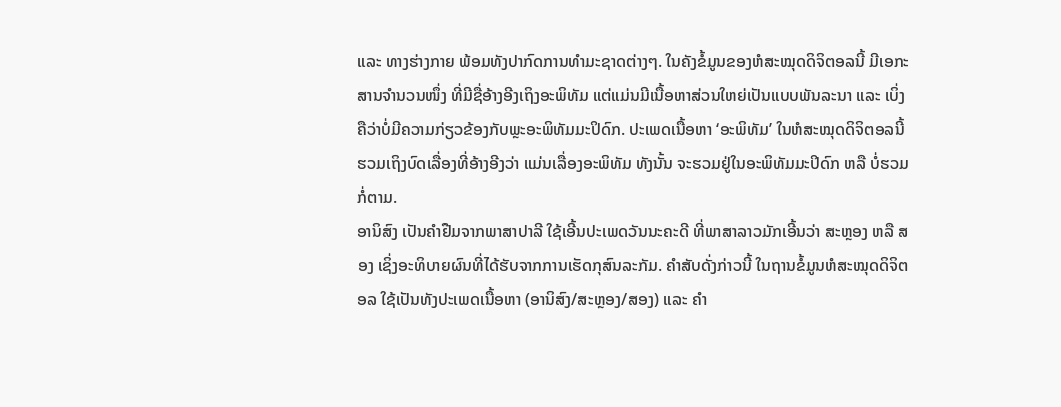ແລະ ທາງຮ່າງກາຍ ພ້ອມທັງປາກົດການທຳມະຊາດຕ່າງໆ. ໃນຄັງຂໍ້ມູນຂອງຫໍສະໝຸດດິຈິຕອລນີ້ ມີເອກະສານຈຳນວນໜຶ່ງ ທີ່ມີຊື່ອ້າງອີງເຖິງອະພິທັມ ແຕ່ແມ່ນມີເນື້ອຫາສ່ວນໃຫຍ່ເປັນແບບພັນລະນາ ແລະ ເບິ່ງຄືວ່າບໍ່ມີຄວາມກ່ຽວຂ້ອງກັບພຼະອະພິທັມມະປິດົກ. ປະເພດເນື້ອຫາ ‘ອະພິທັມ’ ໃນຫໍສະໝຸດດິຈິຕອລນີ້ ຮວມເຖິງບົດເລື່ອງທີ່ອ້າງອີງວ່າ ແມ່ນເລື່ອງອະພິທັມ ທັງນັ້ນ ຈະຮວມຢູ່ໃນອະພິທັມມະປິດົກ ຫລື ບໍ່ຮວມກໍ່ຕາມ.
ອານິສົງ ເປັນຄຳຢືມຈາກພາສາປາລີ ໃຊ້ເອີ້ນປະເພດວັນນະຄະດີ ທີ່ພາສາລາວມັກເອີ້ນວ່າ ສະຫຼອງ ຫລື ສອງ ເຊິ່ງອະທິບາຍຜົນທີ່ໄດ້ຮັບຈາກການເຮັດກຸສົນລະກັມ. ຄຳສັບດັ່ງກ່າວນີ້ ໃນຖານຂໍ້ມູນຫໍສະໝຸດດິຈິຕອລ ໃຊ້ເປັນທັງປະເພດເນື້ອຫາ (ອານິສົງ/ສະຫຼອງ/ສອງ) ແລະ ຄຳ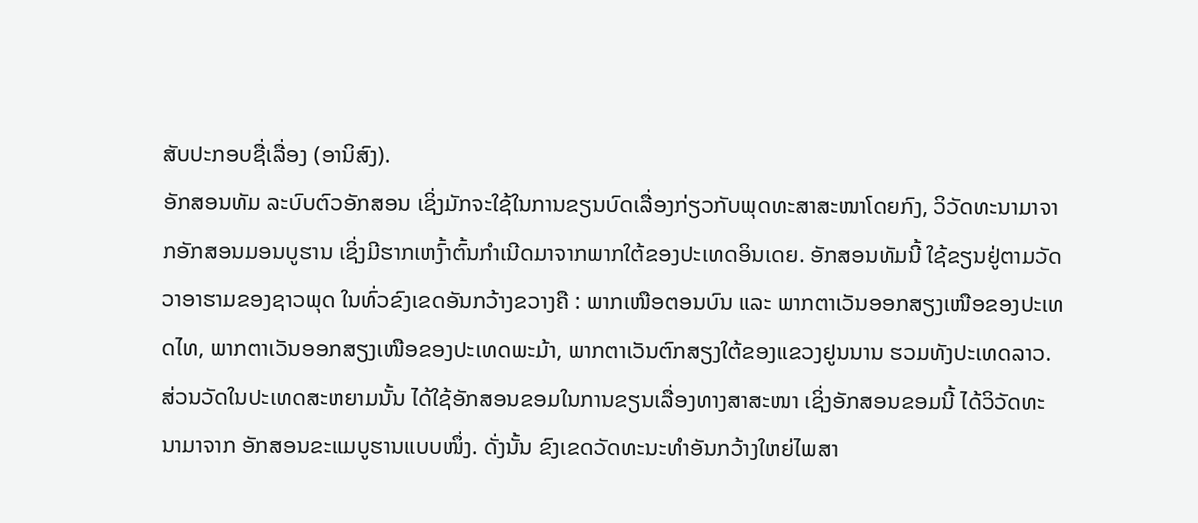ສັບປະກອບຊື່ເລື່ອງ (ອານິສົງ).
ອັກສອນທັມ ລະບົບຕົວອັກສອນ ເຊິ່ງມັກຈະໃຊ້ໃນການຂຽນບົດເລື່ອງກ່ຽວກັບພຸດທະສາສະໜາໂດຍກົງ, ວິວັດທະນາມາຈາກອັກສອນມອນບູຮານ ເຊິ່ງມີຮາກເຫງົ້າຕົ້ນກຳເນີດມາຈາກພາກໃຕ້ຂອງປະເທດອິນເດຍ. ອັກສອນທັມນີ້ ໃຊ້ຂຽນຢູ່ຕາມວັດວາອາຮາມຂອງຊາວພຸດ ໃນທົ່ວຂົງເຂດອັນກວ້າງຂວາງຄື : ພາກເໜືອຕອນບົນ ແລະ ພາກຕາເວັນອອກສຽງເໜືອຂອງປະເທດໄທ, ພາກຕາເວັນອອກສຽງເໜືອຂອງປະເທດພະມ້າ, ພາກຕາເວັນຕົກສຽງໃຕ້ຂອງແຂວງຢູນນານ ຮວມທັງປະເທດລາວ. ສ່ວນວັດໃນປະເທດສະຫຍາມນັ້ນ ໄດ້ໃຊ້ອັກສອນຂອມໃນການຂຽນເລື່ອງທາງສາສະໜາ ເຊິ່ງອັກສອນຂອມນີ້ ໄດ້ວິວັດທະນາມາຈາກ ອັກສອນຂະແມບູຮານແບບໜຶ່ງ. ດັ່ງນັ້ນ ຂົງເຂດວັດທະນະທຳອັນກວ້າງໃຫຍ່ໄພສາ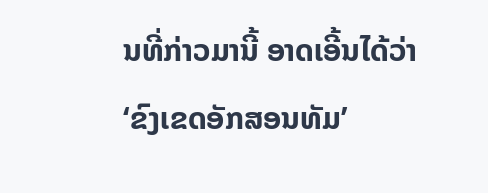ນທີ່ກ່າວມານີ້ ອາດເອີ້ນໄດ້ວ່າ ‘ຂົງເຂດອັກສອນທັມ’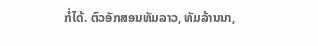ກໍ່ໄດ້. ຕົວອັກສອນທັມລາວ, ທັມລ້ານນາ,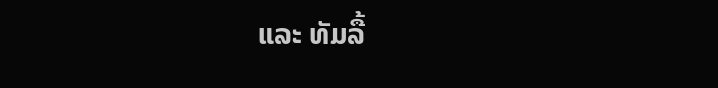ແລະ ທັມລື້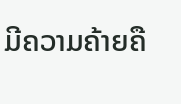ມີຄວາມຄ້າຍຄື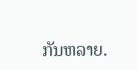ກັນຫລາຍ.